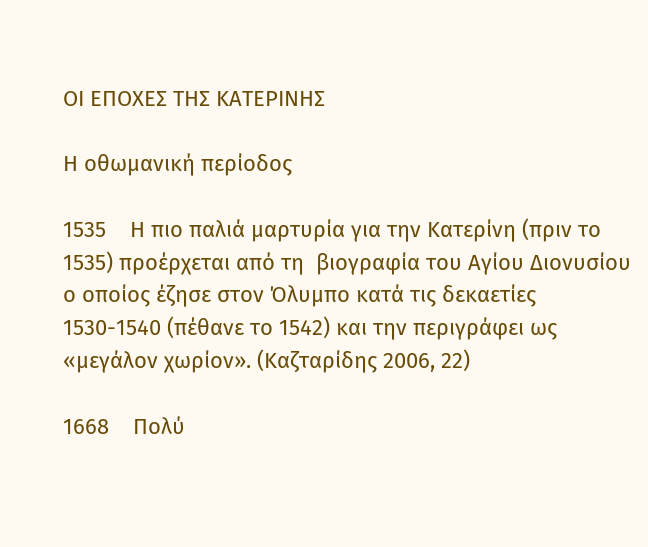ΟΙ ΕΠΟΧΕΣ ΤΗΣ ΚΑΤΕΡΙΝΗΣ

Η οθωμανική περίοδος

1535    Η πιο παλιά μαρτυρία για την Κατερίνη (πριν το 1535) προέρχεται από τη  βιογραφία του Αγίου Διονυσίου ο οποίος έζησε στον Όλυμπο κατά τις δεκαετίες 1530-1540 (πέθανε το 1542) και την περιγράφει ως «μεγάλον χωρίον». (Καζταρίδης 2006, 22)

1668    Πολύ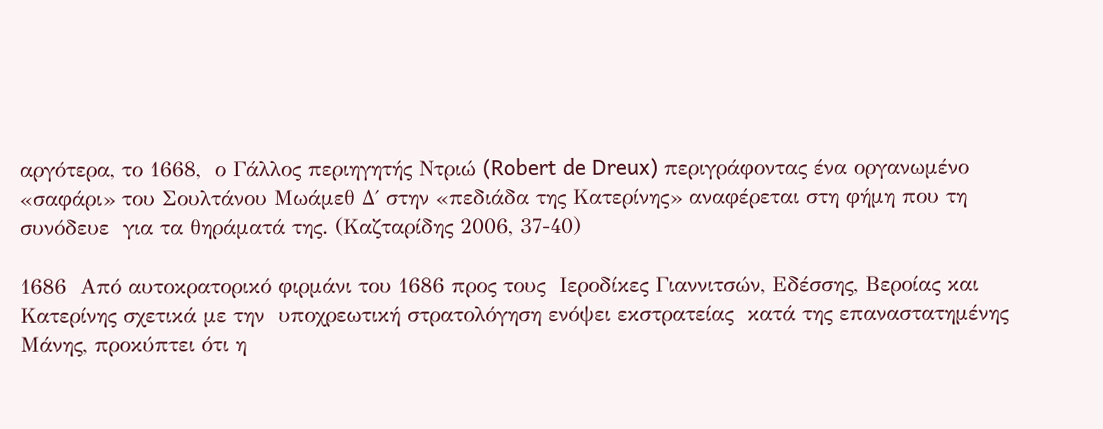αργότερα, το 1668,  ο Γάλλος περιηγητής Ντριώ (Robert de Dreux) περιγράφοντας ένα οργανωμένο «σαφάρι» του Σουλτάνου Μωάμεθ Δ΄ στην «πεδιάδα της Κατερίνης» αναφέρεται στη φήμη που τη συνόδευε  για τα θηράματά της. (Καζταρίδης 2006, 37-40)

1686  Από αυτοκρατορικό φιρμάνι του 1686 προς τους  Ιεροδίκες Γιαννιτσών, Εδέσσης, Βεροίας και Κατερίνης σχετικά με την  υποχρεωτική στρατολόγηση ενόψει εκστρατείας  κατά της επαναστατημένης Μάνης, προκύπτει ότι η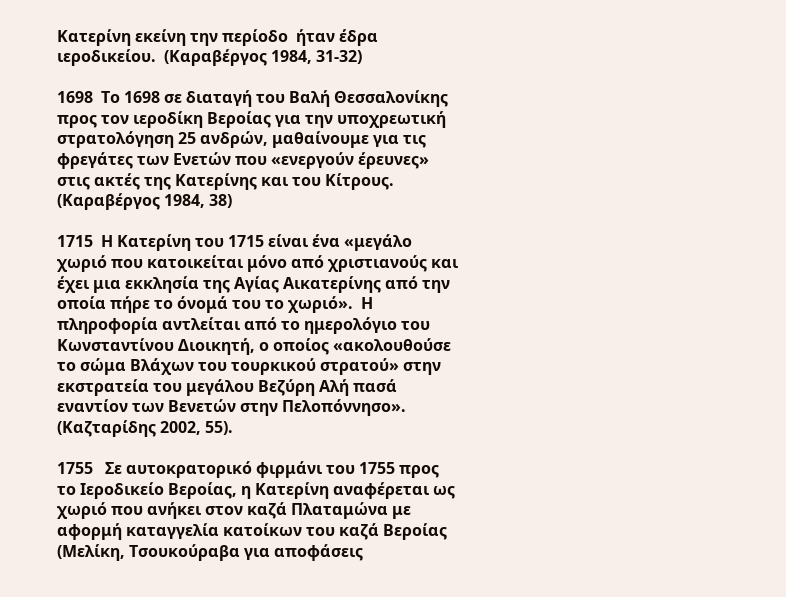Κατερίνη εκείνη την περίοδο  ήταν έδρα ιεροδικείου.  (Καραβέργος 1984, 31-32)

1698  Το 1698 σε διαταγή του Βαλή Θεσσαλονίκης προς τον ιεροδίκη Βεροίας για την υποχρεωτική στρατολόγηση 25 ανδρών, μαθαίνουμε για τις φρεγάτες των Ενετών που «ενεργούν έρευνες» στις ακτές της Κατερίνης και του Κίτρους. (Καραβέργος 1984, 38)

1715  Η Κατερίνη του 1715 είναι ένα «μεγάλο χωριό που κατοικείται μόνο από χριστιανούς και έχει μια εκκλησία της Αγίας Αικατερίνης από την οποία πήρε το όνομά του το χωριό».  Η πληροφορία αντλείται από το ημερολόγιο του Κωνσταντίνου Διοικητή, ο οποίος «ακολουθούσε το σώμα Βλάχων του τουρκικού στρατού» στην εκστρατεία του μεγάλου Βεζύρη Αλή πασά εναντίον των Βενετών στην Πελοπόννησο».  (Καζταρίδης 2002, 55).

1755   Σε αυτοκρατορικό φιρμάνι του 1755 προς το Ιεροδικείο Βεροίας, η Κατερίνη αναφέρεται ως χωριό που ανήκει στον καζά Πλαταμώνα με αφορμή καταγγελία κατοίκων του καζά Βεροίας (Μελίκη, Τσουκούραβα για αποφάσεις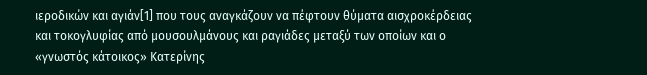ιεροδικών και αγιάν[1] που τους αναγκάζουν να πέφτουν θύματα αισχροκέρδειας και τοκογλυφίας από μουσουλμάνους και ραγιάδες μεταξύ των οποίων και ο «γνωστός κάτοικος» Κατερίνης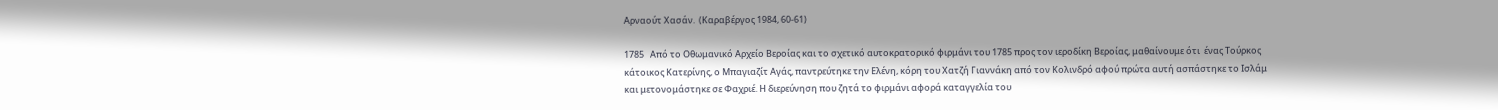Αρναούτ Χασάν.  (Καραβέργος 1984, 60-61)

1785   Από το Οθωμανικό Αρχείο Βεροίας και το σχετικό αυτοκρατορικό φιρμάνι του 1785 προς τον ιεροδίκη Βεροίας, μαθαίνουμε ότι  ένας Τούρκος κάτοικος Κατερίνης, ο Μπαγιαζίτ Αγάς, παντρεύτηκε την Ελένη, κόρη του Χατζή Γιαννάκη από τον Κολινδρό αφού πρώτα αυτή ασπάστηκε το Ισλάμ και μετονομάστηκε σε Φαχριέ. Η διερεύνηση που ζητά το φιρμάνι αφορά καταγγελία του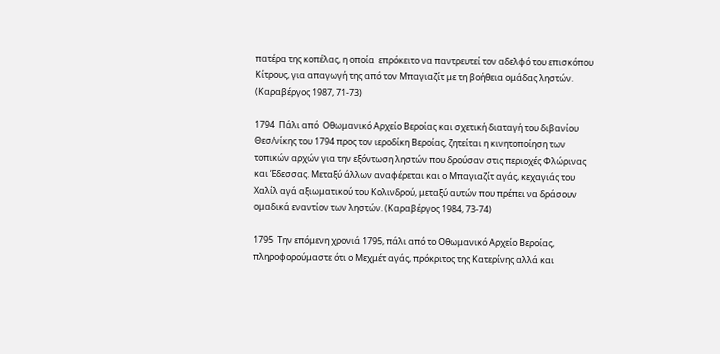πατέρα της κοπέλας, η οποία  επρόκειτο να παντρευτεί τον αδελφό του επισκόπου Κίτρους, για απαγωγή της από τον Μπαγιαζίτ με τη βοήθεια ομάδας ληστών.  (Καραβέργος 1987, 71-73)

1794  Πάλι από  Οθωμανικό Αρχείο Βεροίας και σχετική διαταγή του διβανίου Θεσ/νίκης του 1794 προς τον ιεροδίκη Βεροίας, ζητείται η κινητοποίηση των τοπικών αρχών για την εξόντωση ληστών που δρούσαν στις περιοχές Φλώρινας και Έδεσσας. Μεταξύ άλλων αναφέρεται και ο Μπαγιαζίτ αγάς, κεχαγιάς του Χαλίλ αγά αξιωματικού του Κολινδρού, μεταξύ αυτών που πρέπει να δράσουν ομαδικά εναντίον των ληστών. (Καραβέργος 1984, 73-74)

1795  Την επόμενη χρονιά 1795, πάλι από το Οθωμανικό Αρχείο Βεροίας, πληροφορούμαστε ότι ο Μεχμέτ αγάς, πρόκριτος της Κατερίνης αλλά και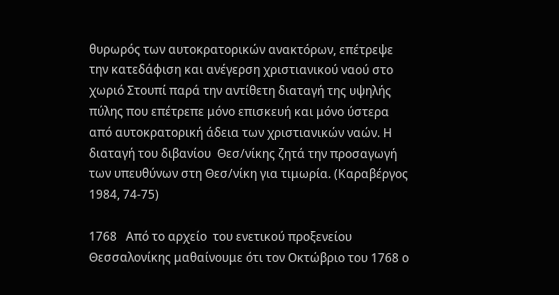θυρωρός των αυτοκρατορικών ανακτόρων, επέτρεψε την κατεδάφιση και ανέγερση χριστιανικού ναού στο χωριό Στουπί παρά την αντίθετη διαταγή της υψηλής πύλης που επέτρεπε μόνο επισκευή και μόνο ύστερα από αυτοκρατορική άδεια των χριστιανικών ναών. Η διαταγή του διβανίου  Θεσ/νίκης ζητά την προσαγωγή των υπευθύνων στη Θεσ/νίκη για τιμωρία. (Καραβέργος 1984, 74-75)

1768   Από το αρχείο  του ενετικού προξενείου Θεσσαλονίκης μαθαίνουμε ότι τον Οκτώβριο του 1768 ο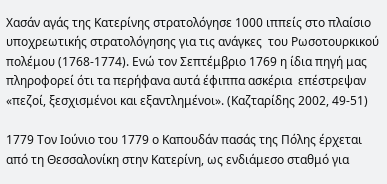Χασάν αγάς της Κατερίνης στρατολόγησε 1000 ιππείς στο πλαίσιο υποχρεωτικής στρατολόγησης για τις ανάγκες  του Ρωσοτουρκικού πολέμου (1768-1774). Ενώ τον Σεπτέμβριο 1769 η ίδια πηγή μας πληροφορεί ότι τα περήφανα αυτά έφιππα ασκέρια  επέστρεψαν «πεζοί, ξεσχισμένοι και εξαντλημένοι». (Καζταρίδης 2002, 49-51)

1779 Τον Ιούνιο του 1779 ο Καπουδάν πασάς της Πόλης έρχεται από τη Θεσσαλονίκη στην Κατερίνη, ως ενδιάμεσο σταθμό για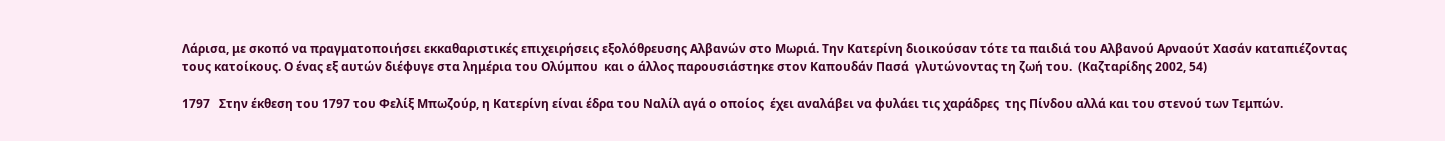Λάρισα, με σκοπό να πραγματοποιήσει εκκαθαριστικές επιχειρήσεις εξολόθρευσης Αλβανών στο Μωριά. Την Κατερίνη διοικούσαν τότε τα παιδιά του Αλβανού Αρναούτ Χασάν καταπιέζοντας τους κατοίκους. Ο ένας εξ αυτών διέφυγε στα λημέρια του Ολύμπου  και ο άλλος παρουσιάστηκε στον Καπουδάν Πασά  γλυτώνοντας τη ζωή του.  (Καζταρίδης 2002, 54)

1797   Στην έκθεση του 1797 του Φελίξ Μπωζούρ, η Κατερίνη είναι έδρα του Ναλίλ αγά ο οποίος  έχει αναλάβει να φυλάει τις χαράδρες  της Πίνδου αλλά και του στενού των Τεμπών.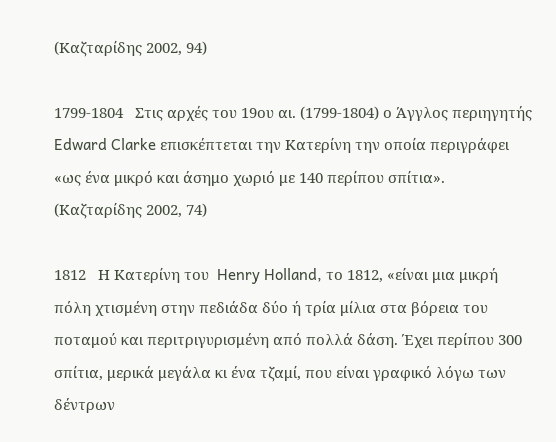(Καζταρίδης 2002, 94)

1799-1804   Στις αρχές του 19ου αι. (1799-1804) ο Άγγλος περιηγητής Edward Clarke επισκέπτεται την Κατερίνη την οποία περιγράφει «ως ένα μικρό και άσημο χωριό με 140 περίπου σπίτια». (Καζταρίδης 2002, 74)

1812   Η Κατερίνη του  Henry Holland, το 1812, «είναι μια μικρή πόλη χτισμένη στην πεδιάδα δύο ή τρία μίλια στα βόρεια του ποταμού και περιτριγυρισμένη από πολλά δάση. Έχει περίπου 300 σπίτια, μερικά μεγάλα κι ένα τζαμί, που είναι γραφικό λόγω των δέντρων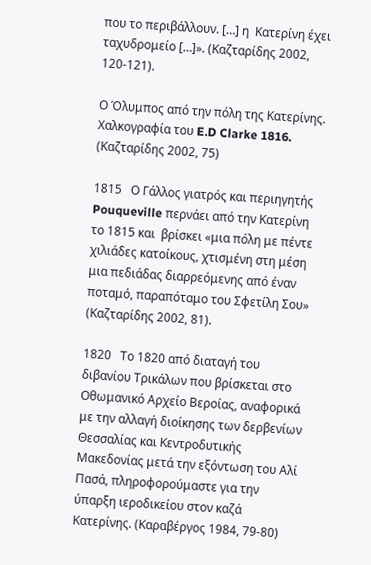που το περιβάλλουν. […] η  Κατερίνη έχει ταχυδρομείο […]». (Καζταρίδης 2002, 120-121).

Ο Όλυμπος από την πόλη της Κατερίνης. Χαλκογραφία του E.D Clarke 1816. (Καζταρίδης 2002, 75)

1815   Ο Γάλλος γιατρός και περιηγητής Pouqueville περνάει από την Κατερίνη το 1815 και  βρίσκει «μια πόλη με πέντε χιλιάδες κατοίκους, χτισμένη στη μέση μια πεδιάδας διαρρεόμενης από έναν ποταμό, παραπόταμο του Σφετίλη Σου» (Καζταρίδης 2002, 81).

1820   Το 1820 από διαταγή του διβανίου Τρικάλων που βρίσκεται στο Οθωμανικό Αρχείο Βεροίας, αναφορικά με την αλλαγή διοίκησης των δερβενίων Θεσσαλίας και Κεντροδυτικής Μακεδονίας μετά την εξόντωση του Αλί Πασά, πληροφορούμαστε για την ύπαρξη ιεροδικείου στον καζά Κατερίνης. (Καραβέργος 1984, 79-80)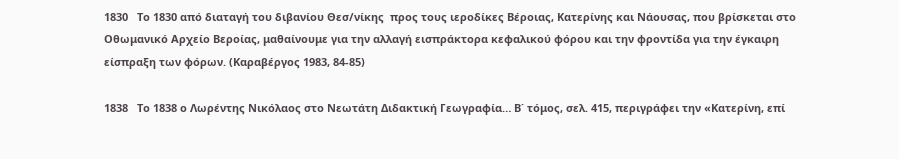1830   Το 1830 από διαταγή του διβανίου Θεσ/νίκης  προς τους ιεροδίκες Βέροιας, Κατερίνης και Νάουσας, που βρίσκεται στο Οθωμανικό Αρχείο Βεροίας, μαθαίνουμε για την αλλαγή εισπράκτορα κεφαλικού φόρου και την φροντίδα για την έγκαιρη είσπραξη των φόρων. (Καραβέργος 1983, 84-85)

1838   Το 1838 ο Λωρέντης Νικόλαος στο Νεωτάτη Διδακτική Γεωγραφία… Β΄ τόμος, σελ. 415, περιγράφει την «Κατερίνη, επί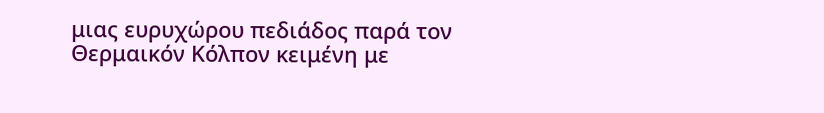μιας ευρυχώρου πεδιάδος παρά τον Θερμαικόν Κόλπον κειμένη με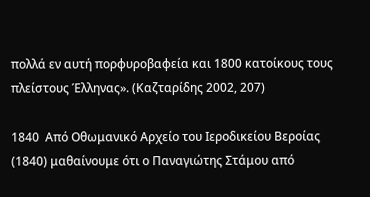πολλά εν αυτή πορφυροβαφεία και 1800 κατοίκους τους πλείστους Έλληνας». (Καζταρίδης 2002, 207)

1840  Από Οθωμανικό Αρχείο του Ιεροδικείου Βεροίας (1840) μαθαίνουμε ότι ο Παναγιώτης Στάμου από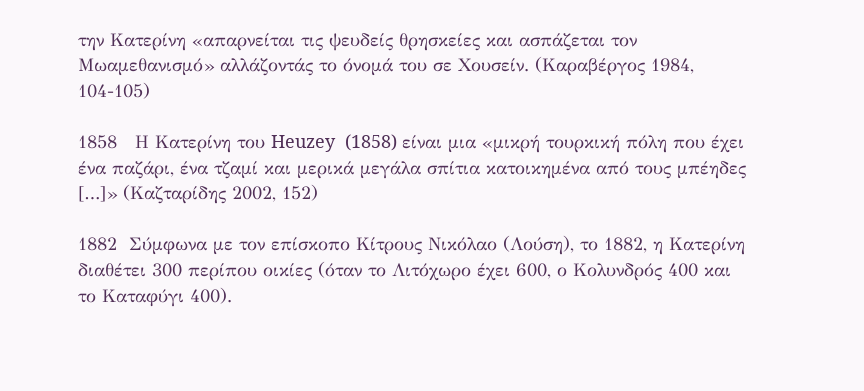την Κατερίνη «απαρνείται τις ψευδείς θρησκείες και ασπάζεται τον Μωαμεθανισμό» αλλάζοντάς το όνομά του σε Χουσείν. (Καραβέργος 1984, 104-105)

1858   Η Κατερίνη του Heuzey  (1858) είναι μια «μικρή τουρκική πόλη που έχει ένα παζάρι, ένα τζαμί και μερικά μεγάλα σπίτια κατοικημένα από τους μπέηδες […]» (Καζταρίδης 2002, 152)

1882  Σύμφωνα με τον επίσκοπο Κίτρους Νικόλαο (Λούση), το 1882, η Κατερίνη διαθέτει 300 περίπου οικίες (όταν το Λιτόχωρο έχει 600, ο Κολυνδρός 400 και το Καταφύγι 400).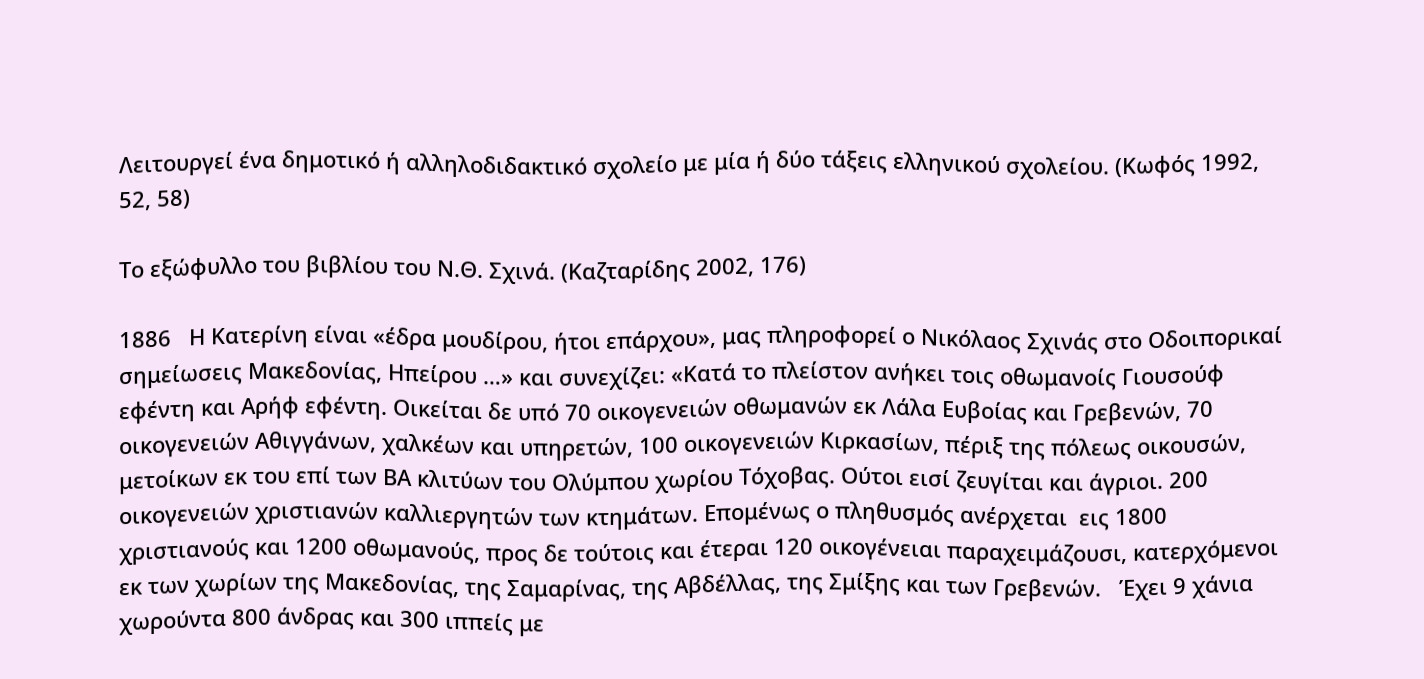Λειτουργεί ένα δημοτικό ή αλληλοδιδακτικό σχολείο με μία ή δύο τάξεις ελληνικού σχολείου. (Κωφός 1992, 52, 58)

Το εξώφυλλο του βιβλίου του Ν.Θ. Σχινά. (Καζταρίδης 2002, 176)

1886   Η Κατερίνη είναι «έδρα μουδίρου, ήτοι επάρχου», μας πληροφορεί ο Νικόλαος Σχινάς στο Οδοιπορικαί σημείωσεις Μακεδονίας, Ηπείρου …» και συνεχίζει: «Κατά το πλείστον ανήκει τοις οθωμανοίς Γιουσούφ εφέντη και Αρήφ εφέντη. Οικείται δε υπό 70 οικογενειών οθωμανών εκ Λάλα Ευβοίας και Γρεβενών, 70 οικογενειών Αθιγγάνων, χαλκέων και υπηρετών, 100 οικογενειών Κιρκασίων, πέριξ της πόλεως οικουσών, μετοίκων εκ του επί των ΒΑ κλιτύων του Ολύμπου χωρίου Τόχοβας. Ούτοι εισί ζευγίται και άγριοι. 200 οικογενειών χριστιανών καλλιεργητών των κτημάτων. Επομένως ο πληθυσμός ανέρχεται  εις 1800 χριστιανούς και 1200 οθωμανούς, προς δε τούτοις και έτεραι 120 οικογένειαι παραχειμάζουσι, κατερχόμενοι εκ των χωρίων της Μακεδονίας, της Σαμαρίνας, της Αβδέλλας, της Σμίξης και των Γρεβενών.   Έχει 9 χάνια χωρούντα 800 άνδρας και 300 ιππείς με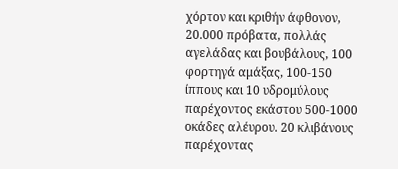χόρτον και κριθήν άφθονον, 20.000 πρόβατα, πολλάς αγελάδας και βουβάλους, 100 φορτηγά αμάξας, 100-150 ίππους και 10 υδρομύλους παρέχοντος εκάστου 500-1000 οκάδες αλέυρου. 20 κλιβάνους παρέχοντας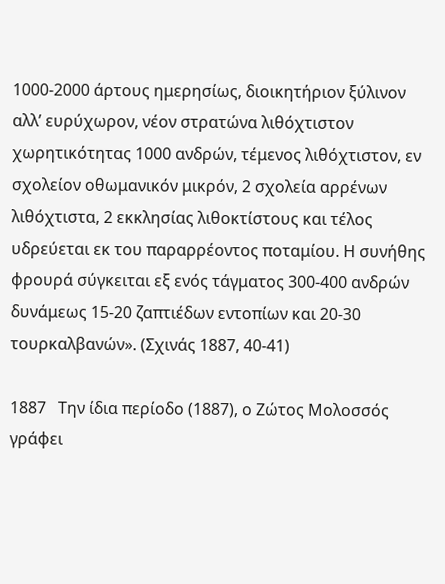1000-2000 άρτους ημερησίως, διοικητήριον ξύλινον  αλλ’ ευρύχωρον, νέον στρατώνα λιθόχτιστον χωρητικότητας 1000 ανδρών, τέμενος λιθόχτιστον, εν σχολείον οθωμανικόν μικρόν, 2 σχολεία αρρένων λιθόχτιστα, 2 εκκλησίας λιθοκτίστους και τέλος υδρεύεται εκ του παραρρέοντος ποταμίου. Η συνήθης φρουρά σύγκειται εξ ενός τάγματος 300-400 ανδρών δυνάμεως 15-20 ζαπτιέδων εντοπίων και 20-30 τουρκαλβανών». (Σχινάς 1887, 40-41)

1887   Την ίδια περίοδο (1887), ο Ζώτος Μολοσσός γράφει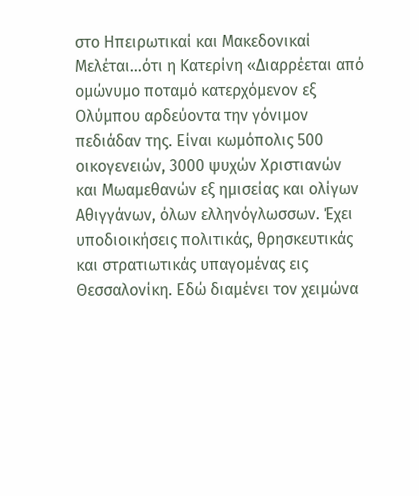στο Ηπειρωτικαί και Μακεδονικαί Μελέται…ότι η Κατερίνη «Διαρρέεται από ομώνυμο ποταμό κατερχόμενον εξ Ολύμπου αρδεύοντα την γόνιμον πεδιάδαν της. Είναι κωμόπολις 500 οικογενειών, 3000 ψυχών Χριστιανών και Μωαμεθανών εξ ημισείας και ολίγων Αθιγγάνων, όλων ελληνόγλωσσων. Έχει υποδιοικήσεις πολιτικάς, θρησκευτικάς και στρατιωτικάς υπαγομένας εις Θεσσαλονίκη. Εδώ διαμένει τον χειμώνα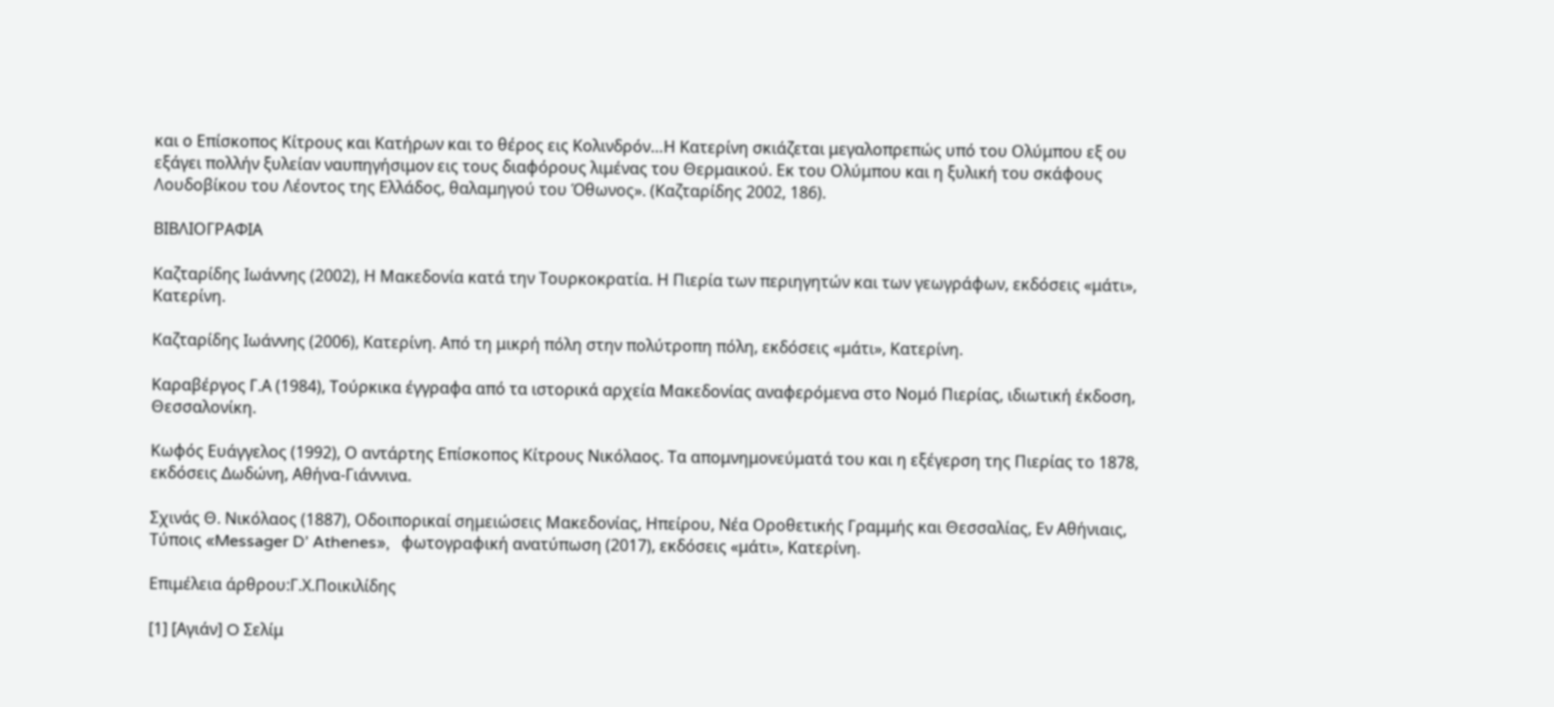και ο Επίσκοπος Κίτρους και Κατήρων και το θέρος εις Κολινδρόν…Η Κατερίνη σκιάζεται μεγαλοπρεπώς υπό του Ολύμπου εξ ου εξάγει πολλήν ξυλείαν ναυπηγήσιμον εις τους διαφόρους λιμένας του Θερμαικού. Εκ του Ολύμπου και η ξυλική του σκάφους Λουδοβίκου του Λέοντος της Ελλάδος, θαλαμηγού του Όθωνος». (Καζταρίδης 2002, 186).

ΒΙΒΛΙΟΓΡΑΦΙΑ

Καζταρίδης Ιωάννης (2002), Η Μακεδονία κατά την Τουρκοκρατία. Η Πιερία των περιηγητών και των γεωγράφων, εκδόσεις «μάτι», Κατερίνη.

Καζταρίδης Ιωάννης (2006), Κατερίνη. Από τη μικρή πόλη στην πολύτροπη πόλη, εκδόσεις «μάτι», Κατερίνη.

Καραβέργος Γ.Α (1984), Τούρκικα έγγραφα από τα ιστορικά αρχεία Μακεδονίας αναφερόμενα στο Νομό Πιερίας, ιδιωτική έκδοση, Θεσσαλονίκη.

Κωφός Ευάγγελος (1992), Ο αντάρτης Επίσκοπος Κίτρους Νικόλαος. Τα απομνημονεύματά του και η εξέγερση της Πιερίας το 1878, εκδόσεις Δωδώνη, Αθήνα-Γιάννινα.

Σχινάς Θ. Νικόλαος (1887), Οδοιπορικαί σημειώσεις Μακεδονίας, Ηπείρου, Νέα Οροθετικής Γραμμής και Θεσσαλίας, Εν Αθήνιαις, Τύποις «Messager D’ Athenes»,   φωτογραφική ανατύπωση (2017), εκδόσεις «μάτι», Κατερίνη.

Επιμέλεια άρθρου:Γ.Χ.Ποικιλίδης

[1] [Αγιάν] O Σελίμ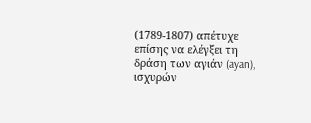(1789-1807) απέτυχε επίσης να ελέγξει τη δράση των αγιάν (ayan), ισχυρών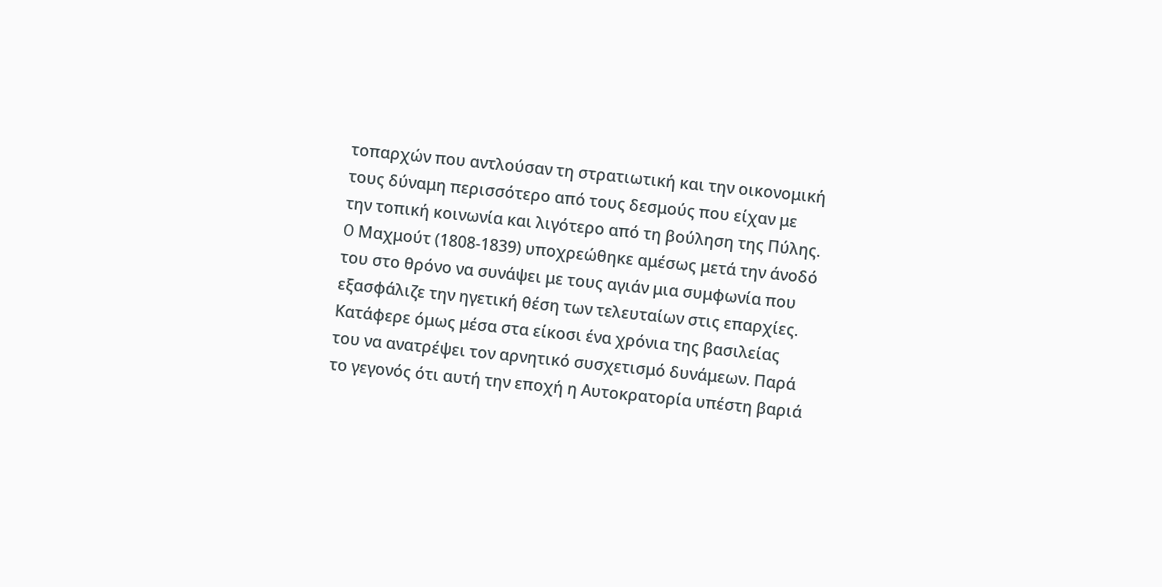τοπαρχών που αντλούσαν τη στρατιωτική και την οικονομική τους δύναμη περισσότερο από τους δεσμούς που είχαν με την τοπική κοινωνία και λιγότερο από τη βούληση της Πύλης.  O Μαχμούτ (1808-1839) υποχρεώθηκε αμέσως μετά την άνοδό του στο θρόνο να συνάψει με τους αγιάν μια συμφωνία που εξασφάλιζε την ηγετική θέση των τελευταίων στις επαρχίες. Κατάφερε όμως μέσα στα είκοσι ένα χρόνια της βασιλείας του να ανατρέψει τον αρνητικό συσχετισμό δυνάμεων. Παρά το γεγονός ότι αυτή την εποχή η Aυτοκρατορία υπέστη βαριά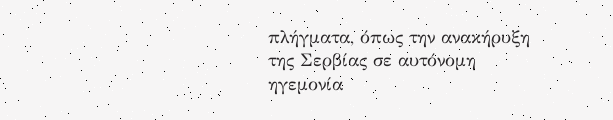πλήγματα, όπως την ανακήρυξη της Σερβίας σε αυτόνομη ηγεμονία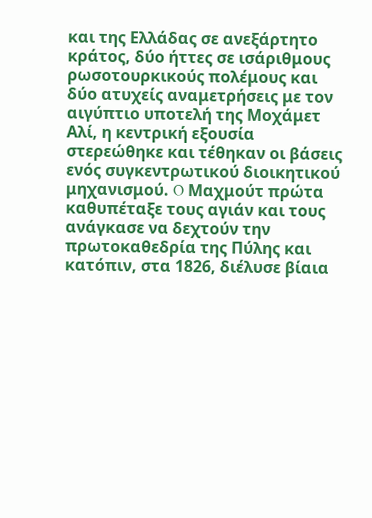και της Eλλάδας σε ανεξάρτητο κράτος, δύο ήττες σε ισάριθμους ρωσοτουρκικούς πολέμους και δύο ατυχείς αναμετρήσεις με τον αιγύπτιο υποτελή της Μοχάμετ Αλί, η κεντρική εξουσία στερεώθηκε και τέθηκαν οι βάσεις ενός συγκεντρωτικού διοικητικού μηχανισμού. O Μαχμούτ πρώτα καθυπέταξε τους αγιάν και τους ανάγκασε να δεχτούν την πρωτοκαθεδρία της Πύλης και κατόπιν, στα 1826, διέλυσε βίαια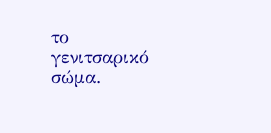το γενιτσαρικό σώμα.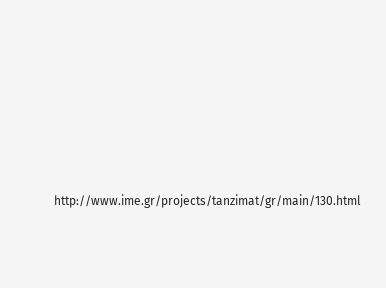http://www.ime.gr/projects/tanzimat/gr/main/130.html